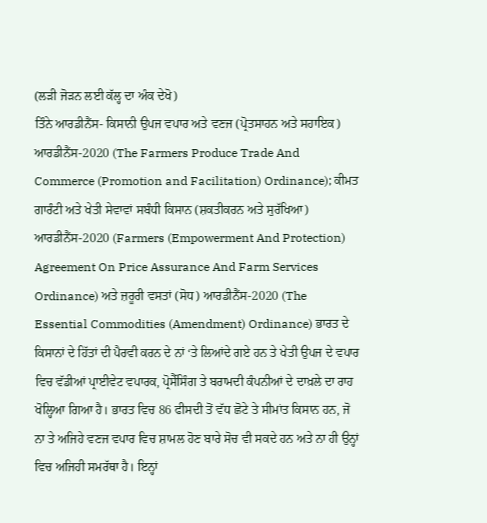(ਲੜੀ ਜੋੜਨ ਲਈ ਕੱਲ੍ਹ ਦਾ ਅੰਕ ਦੇਖੋ)
ਤਿੰਨੇ ਆਰਡੀਨੈਂਸ- ਕਿਸਾਨੀ ਉਪਜ ਵਪਾਰ ਅਤੇ ਵਣਜ (ਪ੍ਰੋਤਸਾਹਨ ਅਤੇ ਸਹਾਇਕ) ਆਰਡੀਨੈਂਸ-2020 (The Farmers Produce Trade And Commerce (Promotion and Facilitation) Ordinance); ਕੀਮਤ ਗਾਰੰਟੀ ਅਤੇ ਖੇਤੀ ਸੇਵਾਵਾਂ ਸਬੰਧੀ ਕਿਸਾਨ (ਸ਼ਕਤੀਕਰਨ ਅਤੇ ਸੁਰੱਖਿਆ) ਆਰਡੀਨੈਂਸ-2020 (Farmers (Empowerment And Protection) Agreement On Price Assurance And Farm Services Ordinance) ਅਤੇ ਜ਼ਰੂਰੀ ਵਸਤਾਂ (ਸੋਧ) ਆਰਡੀਨੈਂਸ-2020 (The Essential Commodities (Amendment) Ordinance) ਭਾਰਤ ਦੇ ਕਿਸਾਨਾਂ ਦੇ ਹਿੱਤਾਂ ਦੀ ਪੈਰਵੀ ਕਰਨ ਦੇ ਨਾਂ ‘ਤੇ ਲਿਆਂਦੇ ਗਏ ਹਨ ਤੇ ਖੇਤੀ ਉਪਜ ਦੇ ਵਪਾਰ ਵਿਚ ਵੱਡੀਆਂ ਪ੍ਰਾਈਵੇਟ ਵਪਾਰਕ, ਪ੍ਰੋਸੈੱਸਿੰਗ ਤੇ ਬਰਾਮਦੀ ਕੰਪਨੀਆਂ ਦੇ ਦਾਖ਼ਲੇ ਦਾ ਰਾਹ ਖੋਲ੍ਹਿਆ ਗਿਆ ਹੈ। ਭਾਰਤ ਵਿਚ 86 ਫੀਸਦੀ ਤੋਂ ਵੱਧ ਛੋਟੇ ਤੇ ਸੀਮਾਂਤ ਕਿਸਾਨ ਹਨ, ਜੋ ਨਾ ਤੇ ਅਜਿਹੇ ਵਣਜ ਵਪਾਰ ਵਿਚ ਸ਼ਾਮਲ ਹੋਣ ਬਾਰੇ ਸੋਚ ਵੀ ਸਕਦੇ ਹਨ ਅਤੇ ਨਾ ਹੀ ਉਨ੍ਹਾਂ ਵਿਚ ਅਜਿਹੀ ਸਮਰੱਥਾ ਹੈ। ਇਨ੍ਹਾਂ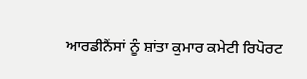ਆਰਡੀਨੈਂਸਾਂ ਨੂੰ ਸ਼ਾਂਤਾ ਕੁਮਾਰ ਕਮੇਟੀ ਰਿਪੋਰਟ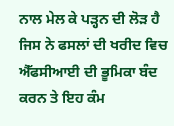ਨਾਲ ਮੇਲ ਕੇ ਪੜ੍ਹਨ ਦੀ ਲੋੜ ਹੈ ਜਿਸ ਨੇ ਫਸਲਾਂ ਦੀ ਖਰੀਦ ਵਿਚ ਐੱਫਸੀਆਈ ਦੀ ਭੂਮਿਕਾ ਬੰਦ ਕਰਨ ਤੇ ਇਹ ਕੰਮ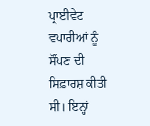ਪ੍ਰਾਈਵੇਟ ਵਪਾਰੀਆਂ ਨੂੰ ਸੌਂਪਣ ਦੀ ਸਿਫ਼ਾਰਸ਼ ਕੀਤੀ ਸੀ। ਇਨ੍ਹਾਂ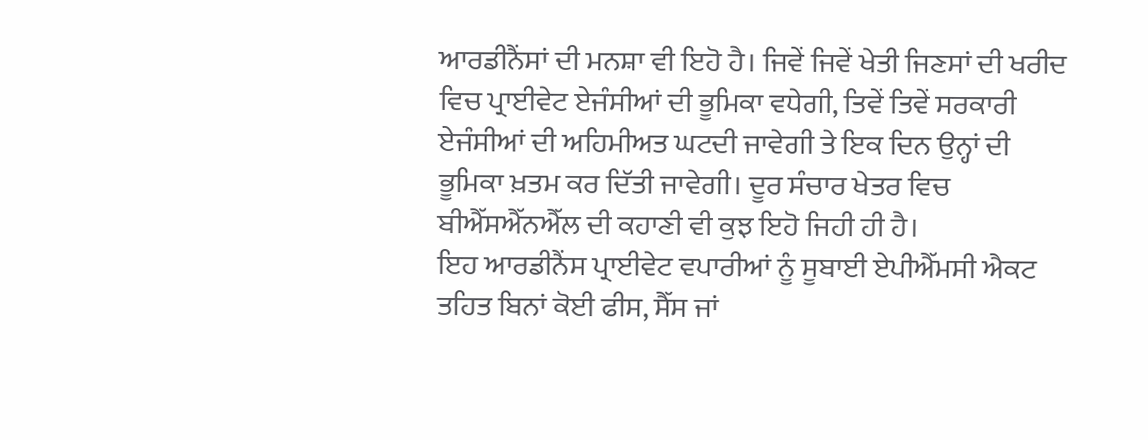ਆਰਡੀਨੈਂਸਾਂ ਦੀ ਮਨਸ਼ਾ ਵੀ ਇਹੋ ਹੈ। ਜਿਵੇਂ ਜਿਵੇਂ ਖੇਤੀ ਜਿਣਸਾਂ ਦੀ ਖਰੀਦ ਵਿਚ ਪ੍ਰਾਈਵੇਟ ਏਜੰਸੀਆਂ ਦੀ ਭੂਮਿਕਾ ਵਧੇਗੀ, ਤਿਵੇਂ ਤਿਵੇਂ ਸਰਕਾਰੀ ਏਜੰਸੀਆਂ ਦੀ ਅਹਿਮੀਅਤ ਘਟਦੀ ਜਾਵੇਗੀ ਤੇ ਇਕ ਦਿਨ ਉਨ੍ਹਾਂ ਦੀ ਭੂਮਿਕਾ ਖ਼ਤਮ ਕਰ ਦਿੱਤੀ ਜਾਵੇਗੀ। ਦੂਰ ਸੰਚਾਰ ਖੇਤਰ ਵਿਚ ਬੀਐੱਸਐੱਨਐੱਲ ਦੀ ਕਹਾਣੀ ਵੀ ਕੁਝ ਇਹੋ ਜਿਹੀ ਹੀ ਹੈ।
ਇਹ ਆਰਡੀਨੈਂਸ ਪ੍ਰਾਈਵੇਟ ਵਪਾਰੀਆਂ ਨੂੰ ਸੂਬਾਈ ਏਪੀਐੱਮਸੀ ਐਕਟ ਤਹਿਤ ਬਿਨਾਂ ਕੋਈ ਫੀਸ, ਸੈੱਸ ਜਾਂ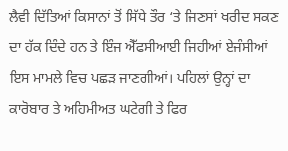ਲੈਵੀ ਦਿੱਤਿਆਂ ਕਿਸਾਨਾਂ ਤੋਂ ਸਿੱਧੇ ਤੌਰ ‘ਤੇ ਜਿਣਸਾਂ ਖਰੀਦ ਸਕਣ ਦਾ ਹੱਕ ਦਿੰਦੇ ਹਨ ਤੇ ਇੰਜ ਐੱਫਸੀਆਈ ਜਿਹੀਆਂ ਏਜੰਸੀਆਂ ਇਸ ਮਾਮਲੇ ਵਿਚ ਪਛੜ ਜਾਣਗੀਆਂ। ਪਹਿਲਾਂ ਉਨ੍ਹਾਂ ਦਾ ਕਾਰੋਬਾਰ ਤੇ ਅਹਿਮੀਅਤ ਘਟੇਗੀ ਤੇ ਫਿਰ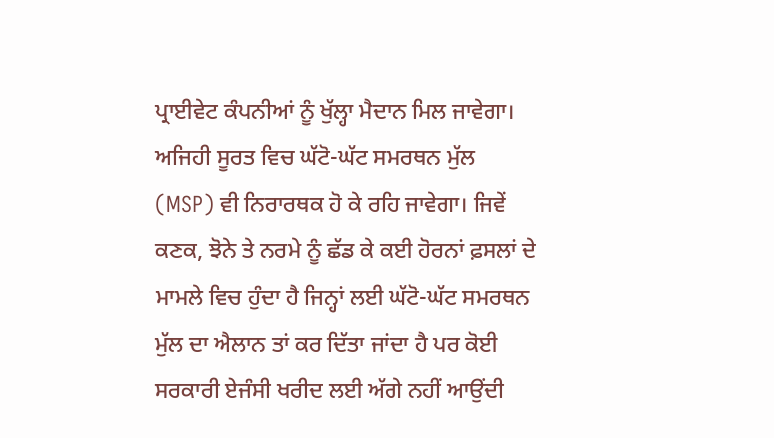ਪ੍ਰਾਈਵੇਟ ਕੰਪਨੀਆਂ ਨੂੰ ਖੁੱਲ੍ਹਾ ਮੈਦਾਨ ਮਿਲ ਜਾਵੇਗਾ। ਅਜਿਹੀ ਸੂਰਤ ਵਿਚ ਘੱਟੋ-ਘੱਟ ਸਮਰਥਨ ਮੁੱਲ (MSP) ਵੀ ਨਿਰਾਰਥਕ ਹੋ ਕੇ ਰਹਿ ਜਾਵੇਗਾ। ਜਿਵੇਂ ਕਣਕ, ਝੋਨੇ ਤੇ ਨਰਮੇ ਨੂੰ ਛੱਡ ਕੇ ਕਈ ਹੋਰਨਾਂ ਫ਼ਸਲਾਂ ਦੇ ਮਾਮਲੇ ਵਿਚ ਹੁੰਦਾ ਹੈ ਜਿਨ੍ਹਾਂ ਲਈ ਘੱਟੋ-ਘੱਟ ਸਮਰਥਨ ਮੁੱਲ ਦਾ ਐਲਾਨ ਤਾਂ ਕਰ ਦਿੱਤਾ ਜਾਂਦਾ ਹੈ ਪਰ ਕੋਈ ਸਰਕਾਰੀ ਏਜੰਸੀ ਖਰੀਦ ਲਈ ਅੱਗੇ ਨਹੀਂ ਆਉਂਦੀ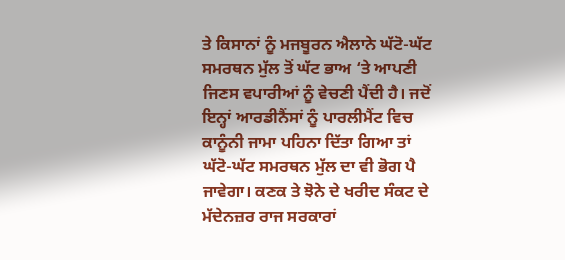ਤੇ ਕਿਸਾਨਾਂ ਨੂੰ ਮਜਬੂਰਨ ਐਲਾਨੇ ਘੱਟੋ-ਘੱਟ ਸਮਰਥਨ ਮੁੱਲ ਤੋਂ ਘੱਟ ਭਾਅ ‘ਤੇ ਆਪਣੀ ਜਿਣਸ ਵਪਾਰੀਆਂ ਨੂੰ ਵੇਚਣੀ ਪੈਂਦੀ ਹੈ। ਜਦੋਂ ਇਨ੍ਹਾਂ ਆਰਡੀਨੈਂਸਾਂ ਨੂੰ ਪਾਰਲੀਮੈਂਟ ਵਿਚ ਕਾਨੂੰਨੀ ਜਾਮਾ ਪਹਿਨਾ ਦਿੱਤਾ ਗਿਆ ਤਾਂ ਘੱਟੋ-ਘੱਟ ਸਮਰਥਨ ਮੁੱਲ ਦਾ ਵੀ ਭੋਗ ਪੈ ਜਾਵੇਗਾ। ਕਣਕ ਤੇ ਝੋਨੇ ਦੇ ਖਰੀਦ ਸੰਕਟ ਦੇ ਮੱਦੇਨਜ਼ਰ ਰਾਜ ਸਰਕਾਰਾਂ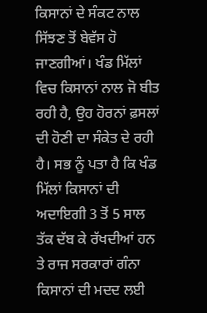ਕਿਸਾਨਾਂ ਦੇ ਸੰਕਟ ਨਾਲ ਸਿੱਝਣ ਤੋਂ ਬੇਵੱਸ ਹੋ ਜਾਣਗੀਆਂ। ਖੰਡ ਮਿੱਲਾਂ ਵਿਚ ਕਿਸਾਨਾਂ ਨਾਲ ਜੋ ਬੀਤ ਰਹੀ ਹੈ, ਉਹ ਹੋਰਨਾਂ ਫ਼ਸਲਾਂ ਦੀ ਹੋਣੀ ਦਾ ਸੰਕੇਤ ਦੇ ਰਹੀ ਹੈ। ਸਭ ਨੂੰ ਪਤਾ ਹੈ ਕਿ ਖੰਡ ਮਿੱਲਾਂ ਕਿਸਾਨਾਂ ਦੀ ਅਦਾਇਗੀ 3 ਤੋਂ 5 ਸਾਲ ਤੱਕ ਦੱਬ ਕੇ ਰੱਖਦੀਆਂ ਹਨ ਤੇ ਰਾਜ ਸਰਕਾਰਾਂ ਗੰਨਾ ਕਿਸਾਨਾਂ ਦੀ ਮਦਦ ਲਈ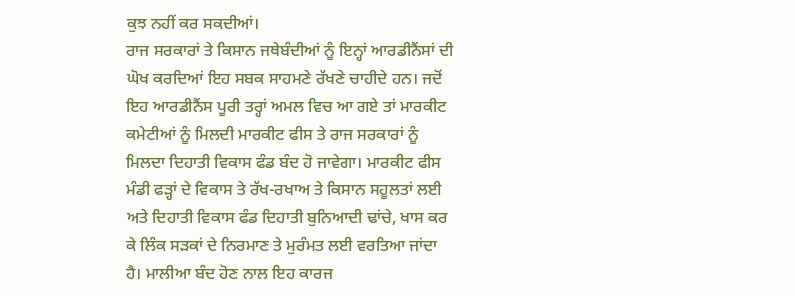ਕੁਝ ਨਹੀਂ ਕਰ ਸਕਦੀਆਂ।
ਰਾਜ ਸਰਕਾਰਾਂ ਤੇ ਕਿਸਾਨ ਜਥੇਬੰਦੀਆਂ ਨੂੰ ਇਨ੍ਹਾਂ ਆਰਡੀਨੈਂਸਾਂ ਦੀ ਘੋਖ ਕਰਦਿਆਂ ਇਹ ਸਬਕ ਸਾਹਮਣੇ ਰੱਖਣੇ ਚਾਹੀਦੇ ਹਨ। ਜਦੋਂ ਇਹ ਆਰਡੀਨੈਂਸ ਪੂਰੀ ਤਰ੍ਹਾਂ ਅਮਲ ਵਿਚ ਆ ਗਏ ਤਾਂ ਮਾਰਕੀਟ ਕਮੇਟੀਆਂ ਨੂੰ ਮਿਲਦੀ ਮਾਰਕੀਟ ਫੀਸ ਤੇ ਰਾਜ ਸਰਕਾਰਾਂ ਨੂੰ ਮਿਲਦਾ ਦਿਹਾਤੀ ਵਿਕਾਸ ਫੰਡ ਬੰਦ ਹੋ ਜਾਵੇਗਾ। ਮਾਰਕੀਟ ਫੀਸ ਮੰਡੀ ਫੜ੍ਹਾਂ ਦੇ ਵਿਕਾਸ ਤੇ ਰੱਖ-ਰਖਾਅ ਤੇ ਕਿਸਾਨ ਸਹੂਲਤਾਂ ਲਈ ਅਤੇ ਦਿਹਾਤੀ ਵਿਕਾਸ ਫੰਡ ਦਿਹਾਤੀ ਬੁਨਿਆਦੀ ਢਾਂਚੇ, ਖਾਸ ਕਰ ਕੇ ਲਿੰਕ ਸੜਕਾਂ ਦੇ ਨਿਰਮਾਣ ਤੇ ਮੁਰੰਮਤ ਲਈ ਵਰਤਿਆ ਜਾਂਦਾ ਹੈ। ਮਾਲੀਆ ਬੰਦ ਹੋਣ ਨਾਲ ਇਹ ਕਾਰਜ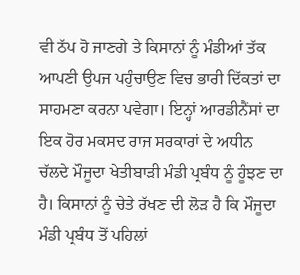ਵੀ ਠੱਪ ਹੋ ਜਾਣਗੇ ਤੇ ਕਿਸਾਨਾਂ ਨੂੰ ਮੰਡੀਆਂ ਤੱਕ ਆਪਣੀ ਉਪਜ ਪਹੁੰਚਾਉਣ ਵਿਚ ਭਾਰੀ ਦਿੱਕਤਾਂ ਦਾ ਸਾਹਮਣਾ ਕਰਨਾ ਪਵੇਗਾ। ਇਨ੍ਹਾਂ ਆਰਡੀਨੈਂਸਾਂ ਦਾ ਇਕ ਹੋਰ ਮਕਸਦ ਰਾਜ ਸਰਕਾਰਾਂ ਦੇ ਅਧੀਨ ਚੱਲਦੇ ਮੌਜੂਦਾ ਖੇਤੀਬਾੜੀ ਮੰਡੀ ਪ੍ਰਬੰਧ ਨੂੰ ਹੂੰਝਣ ਦਾ ਹੈ। ਕਿਸਾਨਾਂ ਨੂੰ ਚੇਤੇ ਰੱਖਣ ਦੀ ਲੋੜ ਹੈ ਕਿ ਮੌਜੂਦਾ ਮੰਡੀ ਪ੍ਰਬੰਧ ਤੋਂ ਪਹਿਲਾਂ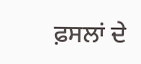ਫ਼ਸਲਾਂ ਦੇ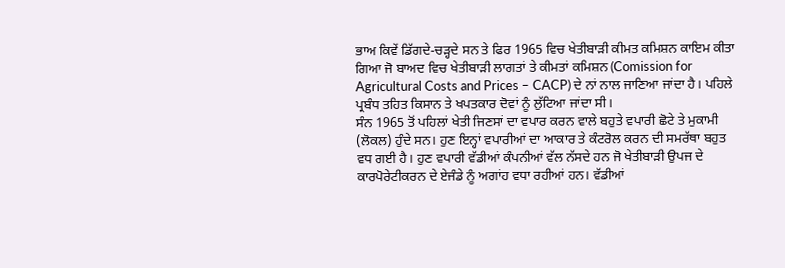ਭਾਅ ਕਿਵੇਂ ਡਿੱਗਦੇ-ਚੜ੍ਹਦੇ ਸਨ ਤੇ ਫਿਰ 1965 ਵਿਚ ਖੇਤੀਬਾੜੀ ਕੀਮਤ ਕਮਿਸ਼ਨ ਕਾਇਮ ਕੀਤਾ ਗਿਆ ਜੋ ਬਾਅਦ ਵਿਚ ਖੇਤੀਬਾੜੀ ਲਾਗਤਾਂ ਤੇ ਕੀਮਤਾਂ ਕਮਿਸ਼ਨ (Comission for Agricultural Costs and Prices – CACP) ਦੇ ਨਾਂ ਨਾਲ ਜਾਣਿਆ ਜਾਂਦਾ ਹੈ। ਪਹਿਲੇ ਪ੍ਰਬੰਧ ਤਹਿਤ ਕਿਸਾਨ ਤੇ ਖਪਤਕਾਰ ਦੋਵਾਂ ਨੂੰ ਲੁੱਟਿਆ ਜਾਂਦਾ ਸੀ।
ਸੰਨ 1965 ਤੋਂ ਪਹਿਲਾਂ ਖੇਤੀ ਜਿਣਸਾਂ ਦਾ ਵਪਾਰ ਕਰਨ ਵਾਲੇ ਬਹੁਤੇ ਵਪਾਰੀ ਛੋਟੇ ਤੇ ਮੁਕਾਮੀ (ਲੋਕਲ) ਹੁੰਦੇ ਸਨ। ਹੁਣ ਇਨ੍ਹਾਂ ਵਪਾਰੀਆਂ ਦਾ ਆਕਾਰ ਤੇ ਕੰਟਰੋਲ ਕਰਨ ਦੀ ਸਮਰੱਥਾ ਬਹੁਤ ਵਧ ਗਈ ਹੈ। ਹੁਣ ਵਪਾਰੀ ਵੱਡੀਆਂ ਕੰਪਨੀਆਂ ਵੱਲ ਨੱਸਦੇ ਹਨ ਜੋ ਖੇਤੀਬਾੜੀ ਉਪਜ ਦੇ ਕਾਰਪੋਰੇਟੀਕਰਨ ਦੇ ਏਜੰਡੇ ਨੂੰ ਅਗਾਂਹ ਵਧਾ ਰਹੀਆਂ ਹਨ। ਵੱਡੀਆਂ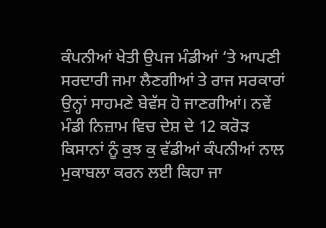ਕੰਪਨੀਆਂ ਖੇਤੀ ਉਪਜ ਮੰਡੀਆਂ ‘ਤੇ ਆਪਣੀ ਸਰਦਾਰੀ ਜਮਾ ਲੈਣਗੀਆਂ ਤੇ ਰਾਜ ਸਰਕਾਰਾਂ ਉਨ੍ਹਾਂ ਸਾਹਮਣੇ ਬੇਵੱਸ ਹੋ ਜਾਣਗੀਆਂ। ਨਵੇਂ ਮੰਡੀ ਨਿਜ਼ਾਮ ਵਿਚ ਦੇਸ਼ ਦੇ 12 ਕਰੋੜ ਕਿਸਾਨਾਂ ਨੂੰ ਕੁਝ ਕੁ ਵੱਡੀਆਂ ਕੰਪਨੀਆਂ ਨਾਲ ਮੁਕਾਬਲਾ ਕਰਨ ਲਈ ਕਿਹਾ ਜਾ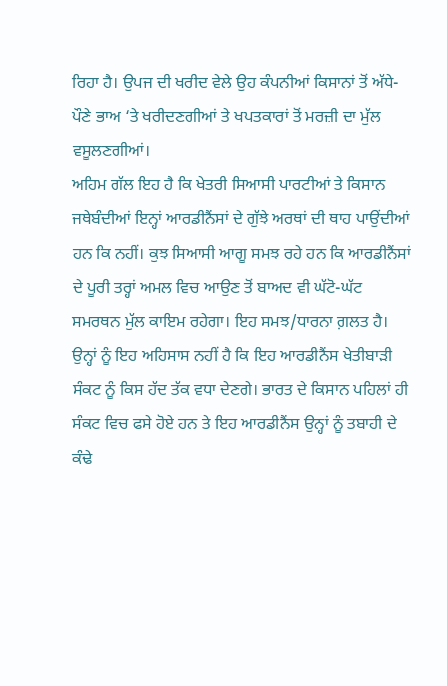ਰਿਹਾ ਹੈ। ਉਪਜ ਦੀ ਖਰੀਦ ਵੇਲੇ ਉਹ ਕੰਪਨੀਆਂ ਕਿਸਾਨਾਂ ਤੋਂ ਅੱਧੇ-ਪੌਣੇ ਭਾਅ ‘ਤੇ ਖਰੀਦਣਗੀਆਂ ਤੇ ਖਪਤਕਾਰਾਂ ਤੋਂ ਮਰਜ਼ੀ ਦਾ ਮੁੱਲ ਵਸੂਲਣਗੀਆਂ।
ਅਹਿਮ ਗੱਲ ਇਹ ਹੈ ਕਿ ਖੇਤਰੀ ਸਿਆਸੀ ਪਾਰਟੀਆਂ ਤੇ ਕਿਸਾਨ ਜਥੇਬੰਦੀਆਂ ਇਨ੍ਹਾਂ ਆਰਡੀਨੈਂਸਾਂ ਦੇ ਗੁੱਝੇ ਅਰਥਾਂ ਦੀ ਥਾਹ ਪਾਉਂਦੀਆਂ ਹਨ ਕਿ ਨਹੀਂ। ਕੁਝ ਸਿਆਸੀ ਆਗੂ ਸਮਝ ਰਹੇ ਹਨ ਕਿ ਆਰਡੀਨੈਂਸਾਂ ਦੇ ਪੂਰੀ ਤਰ੍ਹਾਂ ਅਮਲ ਵਿਚ ਆਉਣ ਤੋਂ ਬਾਅਦ ਵੀ ਘੱਟੋ-ਘੱਟ ਸਮਰਥਨ ਮੁੱਲ ਕਾਇਮ ਰਹੇਗਾ। ਇਹ ਸਮਝ/ਧਾਰਨਾ ਗ਼ਲਤ ਹੈ। ਉਨ੍ਹਾਂ ਨੂੰ ਇਹ ਅਹਿਸਾਸ ਨਹੀਂ ਹੈ ਕਿ ਇਹ ਆਰਡੀਨੈਂਸ ਖੇਤੀਬਾੜੀ ਸੰਕਟ ਨੂੰ ਕਿਸ ਹੱਦ ਤੱਕ ਵਧਾ ਦੇਣਗੇ। ਭਾਰਤ ਦੇ ਕਿਸਾਨ ਪਹਿਲਾਂ ਹੀ ਸੰਕਟ ਵਿਚ ਫਸੇ ਹੋਏ ਹਨ ਤੇ ਇਹ ਆਰਡੀਨੈਂਸ ਉਨ੍ਹਾਂ ਨੂੰ ਤਬਾਹੀ ਦੇ ਕੰਢੇ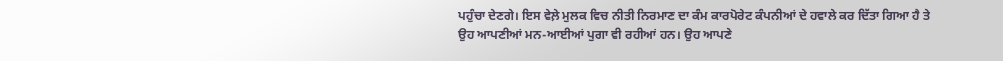ਪਹੁੰਚਾ ਦੇਣਗੇ। ਇਸ ਵੇਲ਼ੇ ਮੁਲਕ ਵਿਚ ਨੀਤੀ ਨਿਰਮਾਣ ਦਾ ਕੰਮ ਕਾਰਪੋਰੇਟ ਕੰਪਨੀਆਂ ਦੇ ਹਵਾਲੇ ਕਰ ਦਿੱਤਾ ਗਿਆ ਹੈ ਤੇ ਉਹ ਆਪਣੀਆਂ ਮਨ-ਆਈਆਂ ਪੁਗਾ ਵੀ ਰਹੀਆਂ ਹਨ। ਉਹ ਆਪਣੇ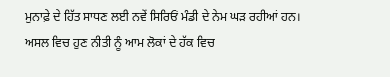ਮੁਨਾਫ਼ੇ ਦੇ ਹਿੱਤ ਸਾਧਣ ਲਈ ਨਵੇਂ ਸਿਰਿਓਂ ਮੰਡੀ ਦੇ ਨੇਮ ਘੜ ਰਹੀਆਂ ਹਨ।
ਅਸਲ ਵਿਚ ਹੁਣ ਨੀਤੀ ਨੂੰ ਆਮ ਲੋਕਾਂ ਦੇ ਹੱਕ ਵਿਚ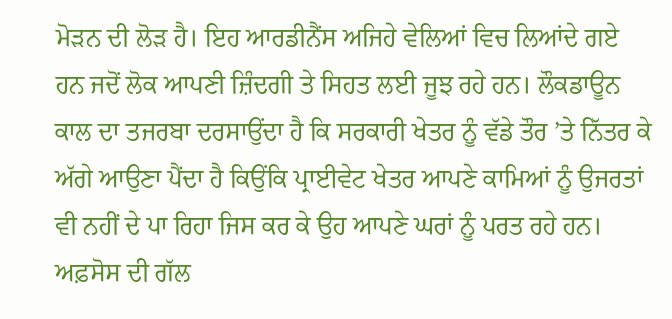ਮੋੜਨ ਦੀ ਲੋੜ ਹੈ। ਇਹ ਆਰਡੀਨੈਂਸ ਅਜਿਹੇ ਵੇਲਿਆਂ ਵਿਚ ਲਿਆਂਦੇ ਗਏ ਹਨ ਜਦੋਂ ਲੋਕ ਆਪਣੀ ਜ਼ਿੰਦਗੀ ਤੇ ਸਿਹਤ ਲਈ ਜੂਝ ਰਹੇ ਹਨ। ਲੌਕਡਾਊਨ ਕਾਲ ਦਾ ਤਜਰਬਾ ਦਰਸਾਉਂਦਾ ਹੈ ਕਿ ਸਰਕਾਰੀ ਖੇਤਰ ਨੂੰ ਵੱਡੇ ਤੌਰ ’ਤੇ ਨਿੱਤਰ ਕੇ ਅੱਗੇ ਆਉਣਾ ਪੈਂਦਾ ਹੈ ਕਿਉਂਕਿ ਪ੍ਰਾਈਵੇਟ ਖੇਤਰ ਆਪਣੇ ਕਾਮਿਆਂ ਨੂੰ ਉਜਰਤਾਂ ਵੀ ਨਹੀਂ ਦੇ ਪਾ ਰਿਹਾ ਜਿਸ ਕਰ ਕੇ ਉਹ ਆਪਣੇ ਘਰਾਂ ਨੂੰ ਪਰਤ ਰਹੇ ਹਨ। ਅਫ਼ਸੋਸ ਦੀ ਗੱਲ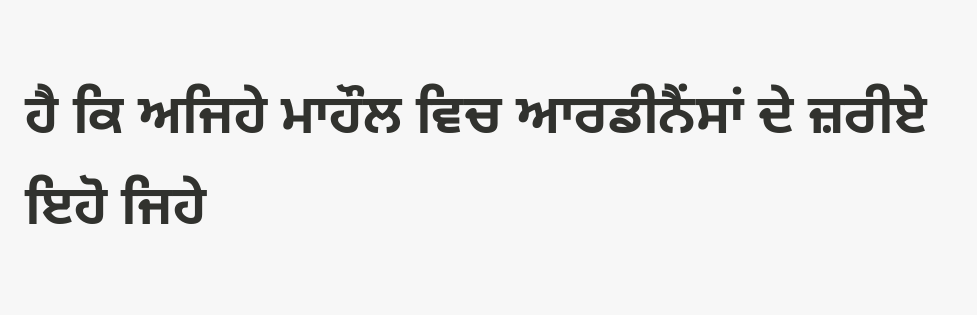ਹੈ ਕਿ ਅਜਿਹੇ ਮਾਹੌਲ ਵਿਚ ਆਰਡੀਨੈਂਸਾਂ ਦੇ ਜ਼ਰੀਏ ਇਹੋ ਜਿਹੇ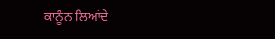ਕਾਨੂੰਨ ਲਿਆਂਦੇ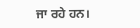ਜਾ ਰਹੇ ਹਨ।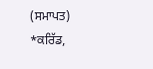(ਸਮਾਪਤ)
*ਕਰਿੱਡ,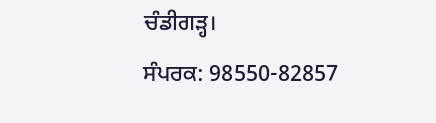ਚੰਡੀਗੜ੍ਹ।
ਸੰਪਰਕ: 98550-82857